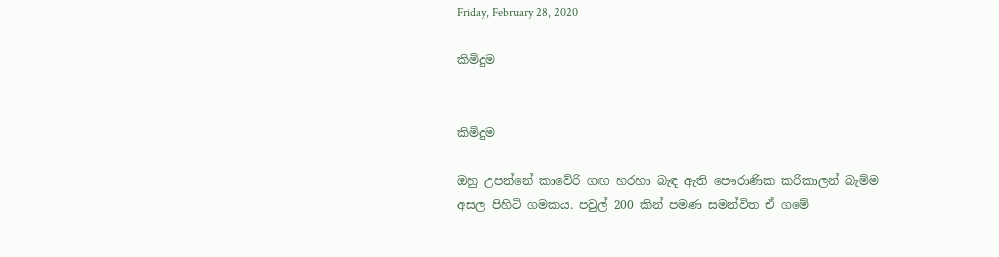Friday, February 28, 2020

කිමිදුම


කිමිදුම

ඔහු උපන්නේ කාවේරි ගඟ හරහා බැඳ ඇති පෞරාණික කරිකාලන් බැම්ම අසල පිහිටි ගමකය. පවුල් 200 කින් පමණ සමන්විත ඒ ගමේ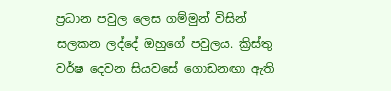ප්‍රධාන පවුල ලෙස ගම්මුන් විසින්  සලකන ලද්දේ ඔහුගේ පවුලය. ක්‍රිස්තු වර්ෂ දෙවන සියවසේ ගොඩනඟා ඇති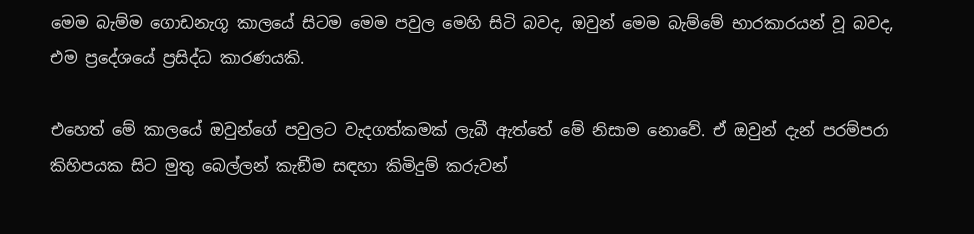මෙම බැම්ම ගොඩනැගූ කාලයේ සිටම මෙම පවුල මෙහි සිටි බවද, ඔවුන් මෙම බැම්මේ භාරකාරයන් වූ බවද, එම ප්‍රදේශයේ ප්‍රසිද්ධ කාරණයකි.

එහෙත් මේ කාලයේ ඔවුන්ගේ පවුලට වැදගත්කමක් ලැබී ඇත්තේ මේ නිසාම නොවේ. ඒ ඔවුන් දැන් පරම්පරා කිහිපයක සිට මුතු බෙල්ලන් කැඞීම සඳහා කිමිදුම් කරුවන්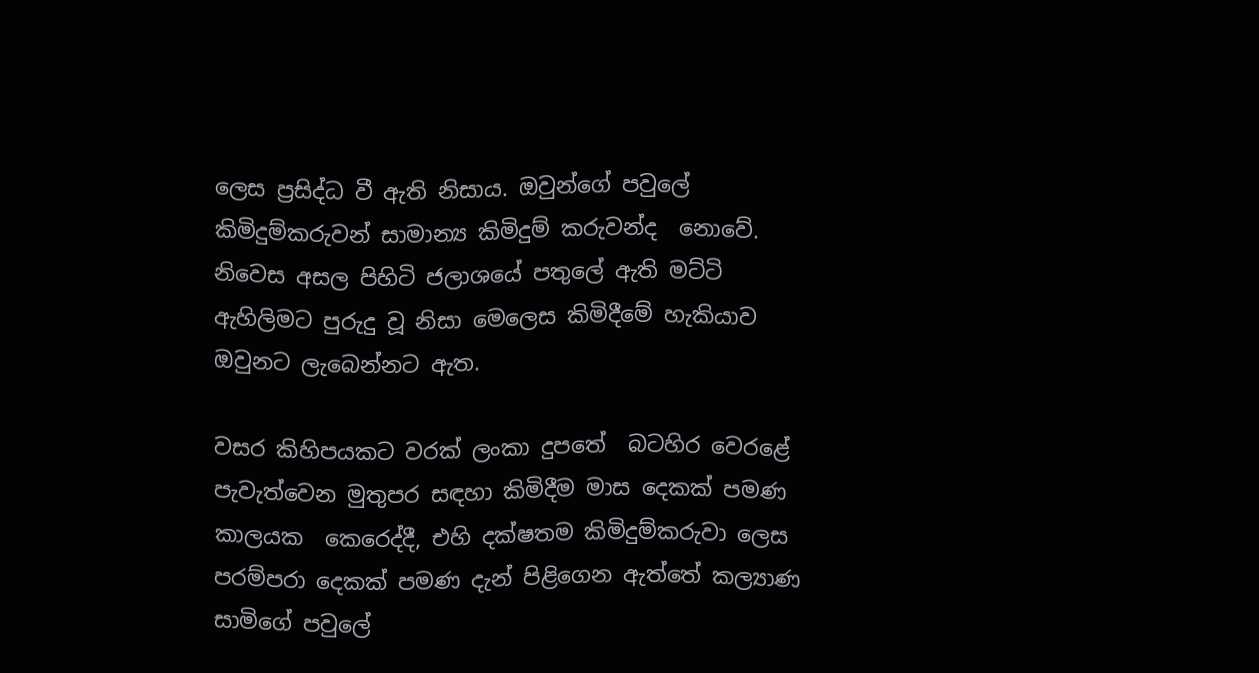ලෙස ප්‍රසිද්ධ වී ඇති නිසාය. ඔවුන්ගේ පවුලේ කිමිදුම්කරුවන් සාමාන්‍ය කිමිදුම් කරුවන්ද  නොවේ. නිවෙස අසල පිහිටි ජලාශයේ පතුලේ ඇති මට්ටි ඇහිලිමට පුරුදු වූ නිසා මෙලෙස කිමිදීමේ හැකියාව ඔවුනට ලැබෙන්නට ඇත.

වසර කිහිපයකට වරක් ලංකා දුපතේ  බටහිර වෙරළේ පැවැත්වෙන මුතුපර සඳහා කිමිදීම මාස දෙකක් පමණ කාලයක  කෙරෙද්දී, එහි දක්ෂතම කිමිදුම්කරුවා ලෙස පරම්පරා දෙකක් පමණ දැන් පිළිගෙන ඇත්තේ කල්‍යාණ සාමිගේ පවුලේ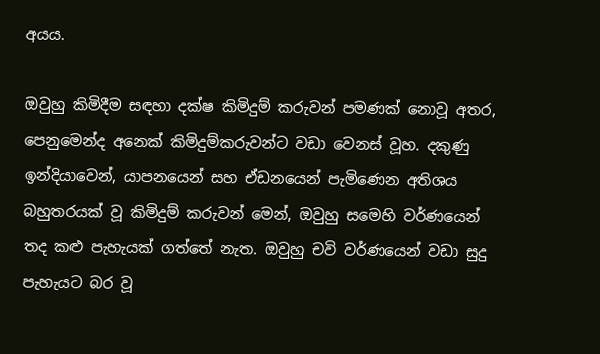අයය.

ඔවුහු කිමිදීම සඳහා දක්ෂ කිමිදුම් කරුවන් පමණක් නොවූ අතර, පෙනුමෙන්ද අනෙක් කිමිදුම්කරුවන්ට වඩා වෙනස් වූහ. දකුණු ඉන්දියාවෙන්, යාපනයෙන් සහ ඒඩනයෙන් පැමිණෙන අතිශය බහුතරයක් වූ කිමිදුම් කරුවන් මෙන්, ඔවුහු සමෙහි වර්ණයෙන් තද කළු පැහැයක් ගත්තේ නැත. ඔවුහු චවි වර්ණයෙන් වඩා සුදු පැහැයට බර වූ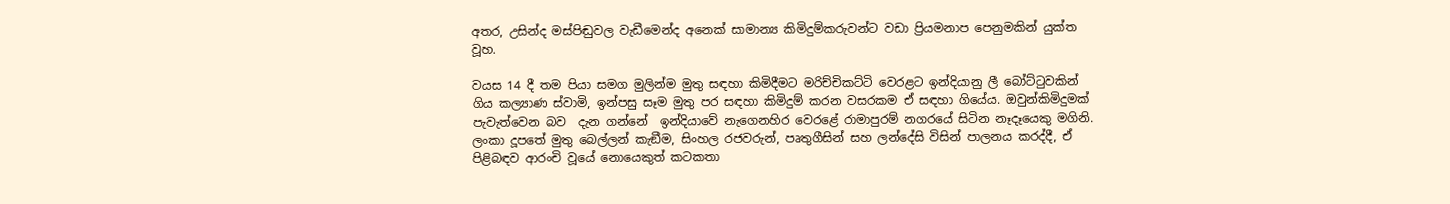අතර, උසින්ද මස්පිඬුවල වැඩීමෙන්ද අනෙක් සාමාන්‍ය කිමිදුම්කරුවන්ට වඩා ප්‍රියමනාප පෙනුමකින් යුක්ත වූහ.

වයස 14 දී තම පියා සමග මුලින්ම මුතු සඳහා කිමිදීමට මරිච්චිකට්ටි වෙරළට ඉන්දියානු ලී බෝට්ටුවකින් ගිය කල්‍යාණ ස්වාමි, ඉන්පසු සෑම මුතු පර සඳහා කිමිදුම් කරන වසරකම ඒ සඳහා ගියේය. ඔවුන්කිමිදුමක් පැවැත්වෙන බව  දැන ගන්නේ  ඉන්දියාවේ නැගෙනහිර වෙරළේ රාමාපුරම් නගරයේ සිටින නෑදෑයෙකු මගිනි. ලංකා දූපතේ මුතු බෙල්ලන් කැඞීම, සිංහල රජවරුන්, පෘතුගීසින් සහ ලන්දේසි විසින් පාලනය කරද්දී, ඒ  පිළිබඳව ආරංචි වූයේ නොයෙකුත් කටකතා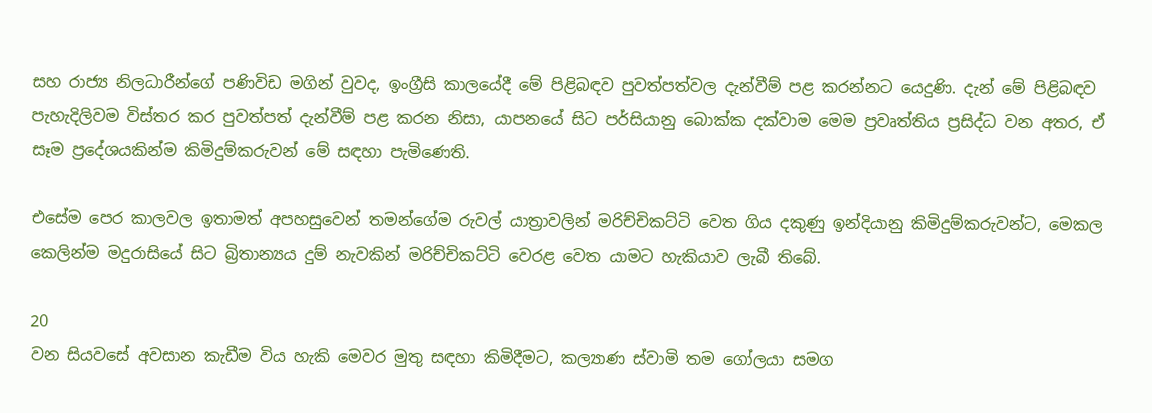සහ රාජ්‍ය නිලධාරීන්ගේ පණිවිඩ මගින් වුවද, ඉංග්‍රීසි කාලයේදී මේ පිළිබඳව පුවත්පත්වල දැන්වීම් පළ කරන්නට යෙදුණි. දැන් මේ පිළිබඳව පැහැදිලිවම විස්තර කර පුවත්පත් දැන්වීම් පළ කරන නිසා, යාපනයේ සිට පර්සියානු බොක්ක දක්වාම මෙම ප්‍රවෘත්තිය ප්‍රසිද්ධ වන අතර, ඒ සෑම ප්‍රදේශයකින්ම කිමිදුම්කරුවන් මේ සඳහා පැමිණෙති.

එසේම පෙර කාලවල ඉතාමත් අපහසුවෙන් තමන්ගේම රුවල් යාත්‍රාවලින් මරිච්චිකට්ටි වෙත ගිය දකුණු ඉන්දියානු කිමිදුම්කරුවන්ට, මෙකල කෙලින්ම මදුරාසියේ සිට බ්‍රිතාන්‍යය දුම් නැවකින් මරිච්චිකට්ටි වෙරළ වෙත යාමට හැකියාව ලැබී තිබේ.

20
වන සියවසේ අවසාන කැඩීම විය හැකි මෙවර මුතු සඳහා කිමිදීමට, කල්‍යාණ ස්වාමි තම ගෝලයා සමග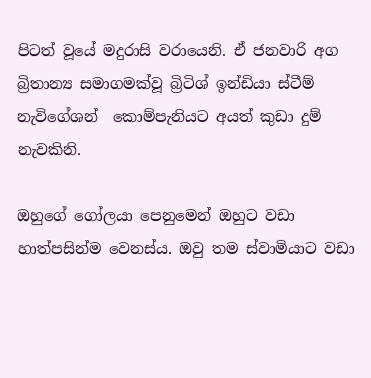පිටත් වූයේ මදුරාසි වරායෙනි. ඒ ජනවාරි අග බ්‍රිතාන්‍ය සමාගමක්වූ බ්‍රිටිශ් ඉන්ඩියා ස්ටීම් නැවිගේශන්  කොම්පැනියට අයත් කුඩා දුම් නැවකිනි.

ඔහුගේ ගෝලයා පෙනුමෙන් ඔහුට වඩා හාත්පසින්ම වෙනස්ය. ඔවු තම ස්වාමියාට වඩා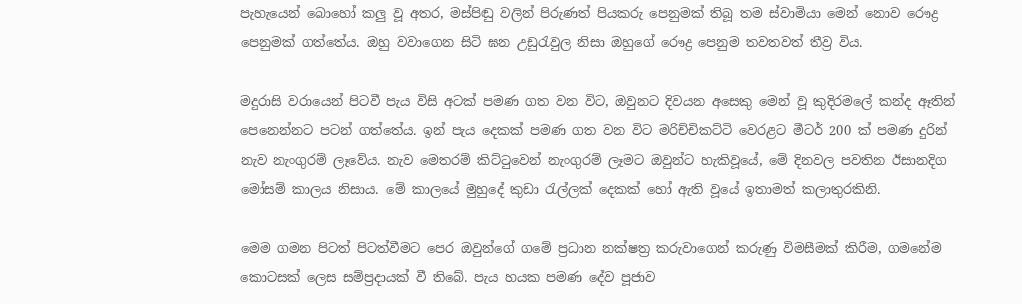පැහැයෙන් බොහෝ කලු වූ අතර, මස්පිඬු වලින් පිරුණත් පියකරු පෙනුමක් තිබූ තම ස්වාමියා මෙන් නොව රෞද්‍ර පෙනුමක් ගත්තේය. ඔහු වවාගෙන සිටි ඝන උඩුරැවුල නිසා ඔහුගේ රෞද්‍ර පෙනුම තවතවත් තීව්‍ර විය.

මදුරාසි වරායෙන් පිටවී පැය විසි අටක් පමණ ගත වන විට, ඔවුනට දිවයන අසෙකු මෙන් වූ කුදිරමලේ කන්ද ඈතින් පෙනෙන්නට පටන් ගත්තේය. ඉන් පැය දෙකක් පමණ ගත වන විට මරිච්චිකට්ටි වෙරළට මීටර් 200 ක් පමණ දුරින් නැව නැංගුරම් ලෑවේය. නැව මෙතරම් කිට්ටුවෙන් නැංගුරම් ලෑමට ඔවුන්ට හැකිවූයේ, මේ දිනවල පවතින ඊසානදිග මෝසම් කාලය නිසාය. මේ කාලයේ මුහුදේ කුඩා රැල්ලක් දෙකක් හෝ ඇති වූයේ ඉතාමත් කලාතුරකිනි.

මෙම ගමන පිටත් පිටත්වීමට පෙර ඔවුන්ගේ ගමේ ප්‍රධාන නක්ෂත්‍ර කරුවාගෙන් කරුණු විමසීමක් කිරීම, ගමනේම කොටසක් ලෙස සම්ප්‍රදායක් වී තිබේ. පැය හයක පමණ දේව පූජාව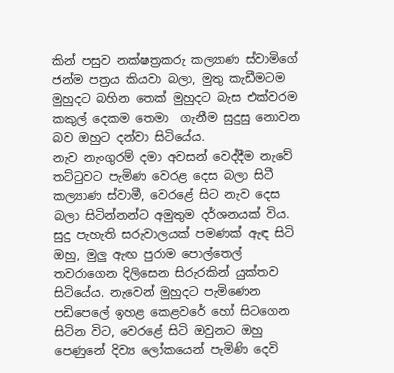කින් පසුව නක්ෂත්‍රකරු කල්‍යාණ ස්වාමිගේ ජන්ම පත්‍රය කියවා බලා, මුතු කැඩීමටම මුහුදට බහින තෙක් මුහුදට බැස එක්වරම කකුල් දෙකම තෙමා  ගැනීම සුදුසු නොවන බව ඔහුට දන්වා සිටියේය.
නැව නැංගුරම් දමා අවසන් වෙද්දීම නැවේ තට්ටුවට පැමිණ වෙරළ දෙස බලා සිටී කල්‍යාණ ස්වාමී, වෙරළේ සිට නැව දෙස බලා සිටින්නන්ට අමුතුම දර්ශනයක් විය. සුදු පැහැති සරුවාලයක් පමණක් ඇඳ සිටි ඔහු, මුලු ඇඟ පුරාම පොල්තෙල් තවරාගෙන දිලිසෙන සිරුරකින් යුක්තව සිටියේය. නැවෙන් මුහුදට පැමිණෙන පඩිපෙලේ ඉහළ කෙළවරේ හෝ සිටගෙන සිටින විට, වෙරළේ සිටි ඔවුනට ඔහු පෙණුනේ දිව්‍ය ලෝකයෙන් පැමිණි දෙවි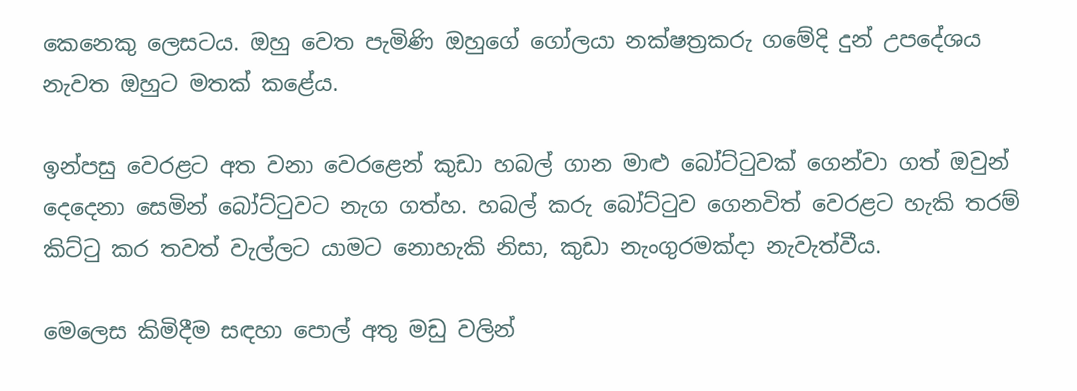කෙනෙකු ලෙසටය. ඔහු වෙත පැමිණි ඔහුගේ ගෝලයා නක්ෂත්‍රකරු ගමේදි දුන් උපදේශය නැවත ඔහුට මතක් කළේය.

ඉන්පසු වෙරළට අත වනා වෙරළෙන් කුඩා හබල් ගාන මාළු බෝට්ටුවක් ගෙන්වා ගත් ඔවුන් දෙදෙනා සෙමින් බෝට්ටුවට නැග ගත්හ. හබල් කරු බෝට්ටුව ගෙනවිත් වෙරළට හැකි තරම් කිට්ටු කර තවත් වැල්ලට යාමට නොහැකි නිසා, කුඩා නැංගුරමක්දා නැවැත්වීය.

මෙලෙස කිමිදීම සඳහා පොල් අතු මඩු වලින්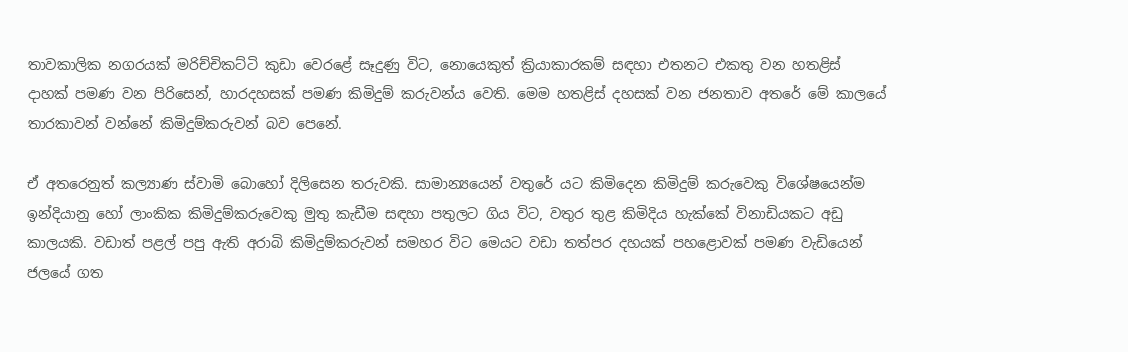තාවකාලික නගරයක් මරිච්චිකට්ටි කුඩා වෙරළේ සෑදුණු විට, නොයෙකුත් ක්‍රියාකාරකම් සඳහා එතනට එකතු වන හතළිස් දාහක් පමණ වන පිරිසෙන්, හාරදහසක් පමණ කිමිදුම් කරුවන්ය වෙති. මෙම හතළිස් දහසක් වන ජනතාව අතරේ මේ කාලයේ තාරකාවන් වන්නේ කිමිදුම්කරුවන් බව පෙනේ.

ඒ අතරෙනුත් කල්‍යාණ ස්වාමි බොහෝ දිලිසෙන තරුවකි. සාමාන්‍යයෙන් වතුරේ යට කිමිදෙන කිමිදුම් කරුවෙකු විශේෂයෙන්ම ඉන්දියානු හෝ ලාංකික කිමිදුම්කරුවෙකු මුතු කැඩීම සඳහා පතුලට ගිය විට, වතුර තුළ කිමිදිය හැක්කේ විනාඩියකට අඩු කාලයකි. වඩාත් පළල් පපු ඇති අරාබි කිමිදුම්කරුවන් සමහර විට මෙයට වඩා තත්පර දහයක් පහළොවක් පමණ වැඩියෙන් ජලයේ ගත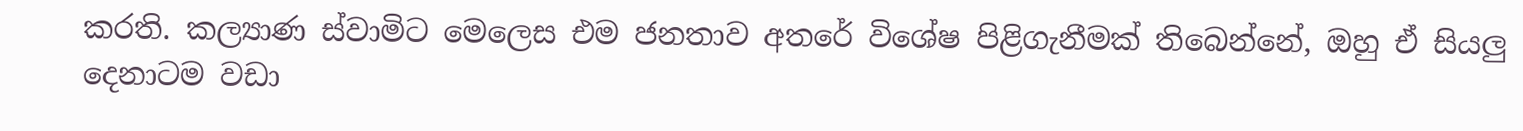කරති. කල්‍යාණ ස්වාමිට මෙලෙස එම ජනතාව අතරේ විශේෂ පිළිගැනීමක් තිබෙන්නේ, ඔහු ඒ සියලු දෙනාටම වඩා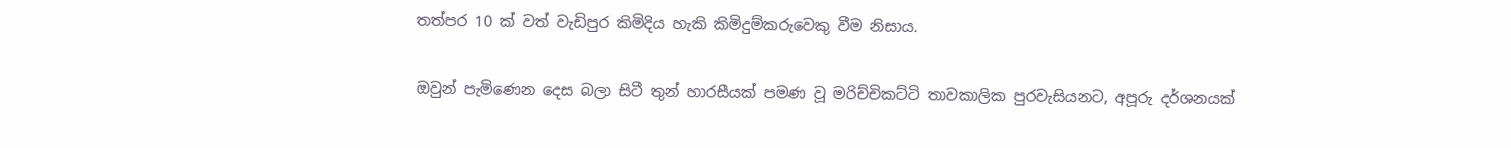තත්පර 10 ක් වත් වැඩිපුර කිමිදිය හැකි කිමිදුම්කරුවෙකු වීම නිසාය.

ඔවුන් පැමිණෙන දෙස බලා සිටී තුන් හාරසීයක් පමණ වූ මරිච්චිකට්ටි තාවකාලික පුරවැසියනට, අපූරු දර්ශනයක්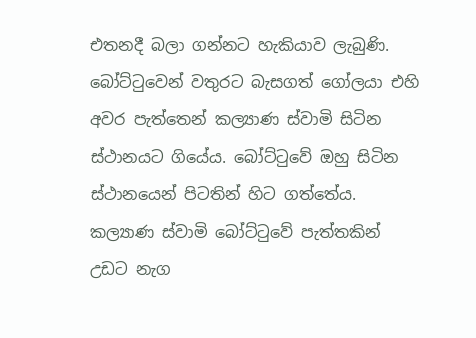එතනදී බලා ගන්නට හැකියාව ලැබුණි. බෝට්ටුවෙන් වතුරට බැසගත් ගෝලයා එහි අවර පැත්තෙන් කල්‍යාණ ස්වාමි සිටින ස්ථානයට ගියේය. බෝට්ටුවේ ඔහු සිටින ස්ථානයෙන් පිටතින් හිට ගත්තේය. කල්‍යාණ ස්වාමි බෝට්ටුවේ පැත්තකින් උඩට නැග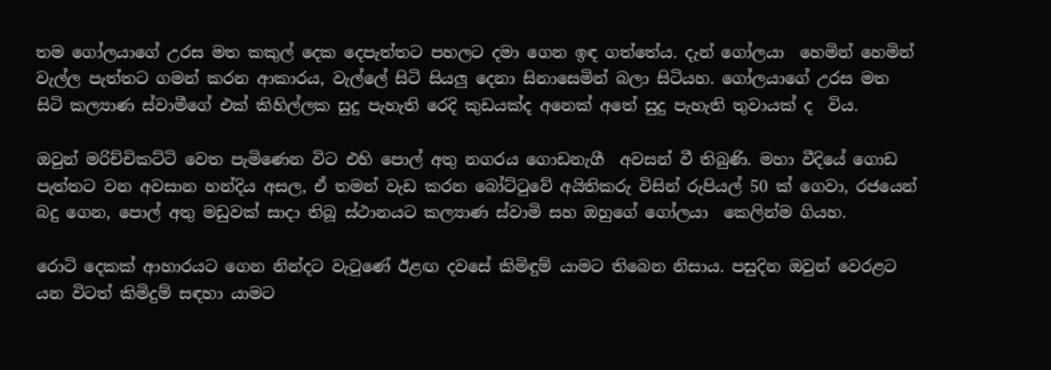තම ගෝලයාගේ උරස මත කකුල් දෙක දෙපැත්තට පහලට දමා ගෙන ඉඳ ගත්තේය. දැන් ගෝලයා  හෙමින් හෙමින් වැල්ල පැත්තට ගමන් කරන ආකාරය, වැල්ලේ සිටි සියලු දෙනා සිනාසෙමින් බලා සිටියහ. ගෝලයාගේ උරස මත සිටි කල්‍යාණ ස්වාමීගේ එක් කිහිල්ලක සුදු පැහැති රෙදි කුඩයක්ද අනෙක් අතේ සුදු පැහැති තුවායක් ද  විය.

ඔවුන් මරිච්චිකට්ටි වෙත පැමිණෙන විට එහි පොල් අතු නගරය ගොඩනැගී  අවසන් වී තිබුණි. මහා වීදියේ ගොඩ පැත්තට වන අවසාන හන්දිය අසල, ඒ තමන් වැඩ කරන බෝට්ටුවේ අයිතිකරු විසින් රුපියල් 50 ක් ගෙවා, රජයෙන්  බදු ගෙන, පොල් අතු මඩුවක් සාදා තිබූ ස්ථානයට කල්‍යාණ ස්වාමි සහ ඔහුගේ ගෝලයා  කෙලින්ම ගියහ.

රොටි දෙකක් ආහාරයට ගෙන නින්දට වැටුණේ ඊළඟ දවසේ කිමිඳුම් යාමට තිබෙන නිසාය. පසුදින ඔවුන් වෙරළට යන විටත් කිමිදුම් සඳහා යාමට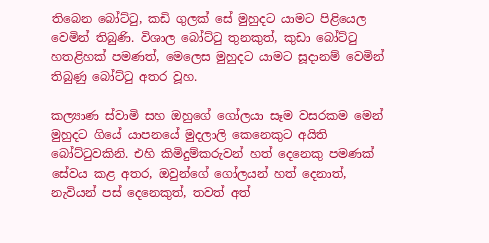තිබෙන බෝට්ටු, කඩි ගුලක් සේ මුහුදට යාමට පිළියෙල වෙමින් තිබුණි. විශාල බෝට්ටු තුනකුත්, කුඩා බෝට්ටු හතළිහක් පමණත්, මෙලෙස මුහුදට යාමට සූදානම් වෙමින් තිබුණු බෝට්ටු අතර වූහ.

කල්‍යාණ ස්වාමි සහ ඔහුගේ ගෝලයා සෑම වසරකම මෙන් මුහුදට ගියේ යාපනයේ මුදලාලි කෙනෙකුට අයිති බෝට්ටුවකිනි. එහි කිමිදුම්කරුවන් හත් දෙනෙකු පමණක් සේවය කළ අතර, ඔවුන්ගේ ගෝලයන් හත් දෙනාත්, නැවියන් පස් දෙනෙකුත්, තවත් අත්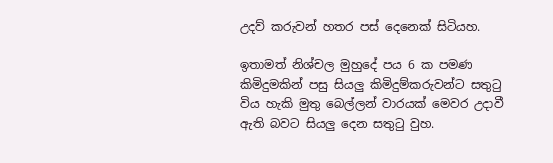උදව් කරුවන් හතර පස් දෙනෙක් සිටියහ.

ඉතාමත් නිශ්චල මුහුදේ පය 6 ක පමණ කිමිදුමකින් පසු සියලු කිමිදුම්කරුවන්ට සතුටු විය හැකි මුතු බෙල්ලන් වාරයක් මෙවර උදාවී ඇති බවට සියලු දෙන සතුටු වුහ.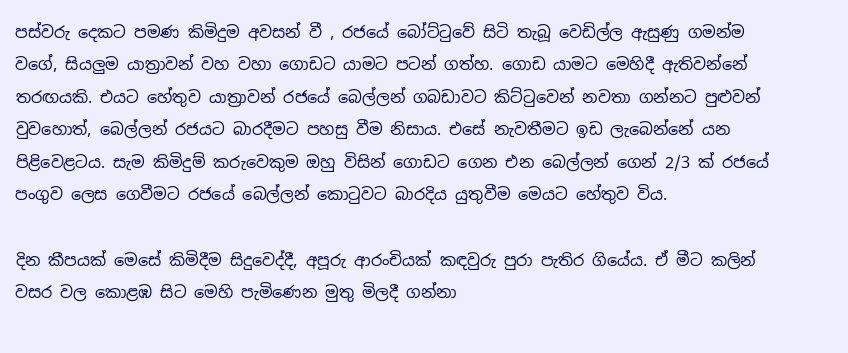පස්වරු දෙකට පමණ කිමිදුම අවසන් වී , රජයේ බෝට්ටුවේ සිටි තැබූ වෙඩිල්ල ඇසුණු ගමන්ම වගේ, සියලුම යාත්‍රාවන් වහ වහා ගොඩට යාමට පටන් ගත්හ. ගොඩ යාමට මෙහිදී ඇතිවන්නේ තරඟයකි. එයට හේතුව යාත්‍රාවන් රජයේ බෙල්ලන් ගබඩාවට කිට්ටුවෙන් නවතා ගන්නට පුළුවන් වුවහොත්, බෙල්ලන් රජයට බාරදීමට පහසු වීම නිසාය. එසේ නැවතීමට ඉඩ ලැබෙන්නේ යන පිළිවෙළටය. සැම කිමිදුම් කරුවෙකුම ඔහු විසින් ගොඩට ගෙන එන බෙල්ලන් ගෙන් 2/3 ක් රජයේ පංගුව ලෙස ගෙවීමට රජයේ බෙල්ලන් කොටුවට බාරදිය යුතුවීම මෙයට හේතුව විය.

දින කීපයක් මෙසේ කිමිදීම සිදුවෙද්දී, අපූරු ආරංචියක් කඳවුරු පුරා පැතිර ගියේය. ඒ මීට කලින් වසර වල කොළඹ සිට මෙහි පැමිණෙන මුතු මිලදී ගන්නා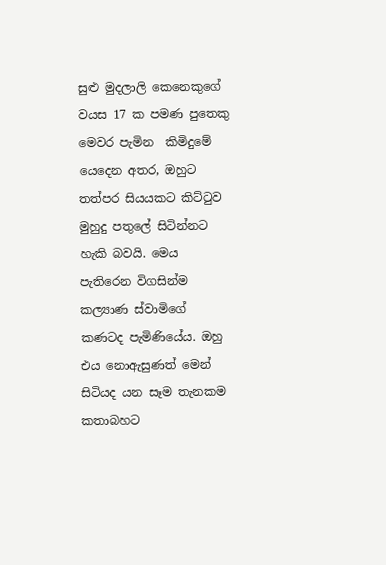සුළු මුදලාලි කෙනෙකුගේ වයස 17 ක පමණ පුතෙකු මෙවර පැමින  කිමිදුමේ යෙදෙන අතර, ඔහුට තත්පර සියයකට කිට්ටුව මුහුදු පතුලේ සිටින්නට හැකි බවයි. මෙය පැතිරෙන විගසින්ම කල්‍යාණ ස්වාමිගේ කණටද පැමිණියේය. ඔහු එය නොඇසුණත් මෙන් සිටියද යන සෑම තැනකම කතාබහට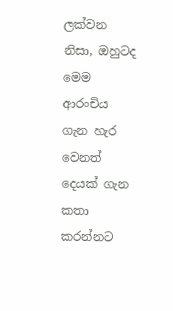ලක්වන නිසා, ඔහුටද මෙම ආරංචිය ගැන හැර වෙනත් දෙයක් ගැන කතා කරන්නට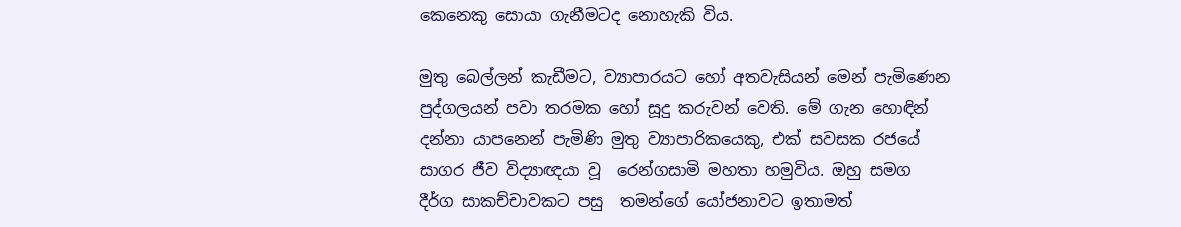කෙනෙකු සොයා ගැනීමටද නොහැකි විය.

මුතු බෙල්ලන් කැඩීමට, ව්‍යාපාරයට හෝ අතවැසියන් මෙන් පැමිණෙන පුද්ගලයන් පවා තරමක හෝ සූදු කරුවන් වෙති. මේ ගැන හොඳින් දන්නා යාපනෙන් පැමිණි මුතු ව්‍යාපාරිකයෙකු, එක් සවසක රජයේ සාගර ජීව විද්‍යාඥයා වූ  රෙන්ගසාමි මහතා හමුවිය. ඔහු සමග දීර්ග සාකච්චාවකට පසු  තමන්ගේ යෝජනාවට ඉතාමත්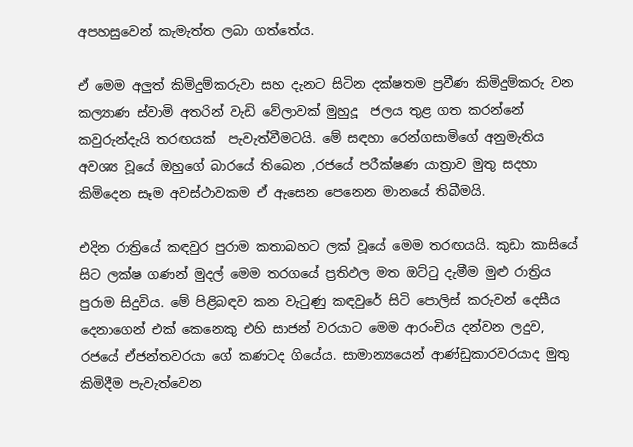අපහසුවෙන් කැමැත්ත ලබා ගත්තේය.

ඒ මෙම අලුත් කිමිදුම්කරුවා සහ දැනට සිටින දක්ෂතම ප්‍රවීණ කිමිදුම්කරු වන කල්‍යාණ ස්වාමි අතරින් වැඩි වේලාවක් මුහුදූ  ජලය තුළ ගත කරන්නේ කවුරුන්දැයි තරඟයක්  පැවැත්වීමටයි. මේ සඳහා රෙන්ගසාමිගේ අනුමැතිය අවශ්‍ය වූයේ ඔහුගේ බාරයේ තිබෙන ,රජයේ පරීක්ෂණ යාත්‍රාව මුතු සදහා කිමිදෙන සෑම අවස්ථාවකම ඒ ඇසෙන පෙනෙන මානයේ තිබීමයි.

එදින රාත්‍රියේ කඳවුර පුරාම කතාබහට ලක් වූයේ මෙම තරඟයයි. කුඩා කාසියේ සිට ලක්ෂ ගණන් මුදල් මෙම තරගයේ ප්‍රතිඵල මත ඔට්ටු දැමීම මුළු රාත්‍රිය පුරාම සිදුවිය. මේ පිළිබඳව කන වැටුණු කඳවුරේ සිටි පොලිස් කරුවන් දෙසීය දෙනාගෙන් එක් කෙනෙකු එහි සාජන් වරයාට මෙම ආරංචිය දන්වන ලදුව, රජයේ ඒජන්තවරයා ගේ කණටද ගියේය. සාමාන්‍යයෙන් ආණ්ඩුකාරවරයාද මුතු කිමිදීම පැවැත්වෙන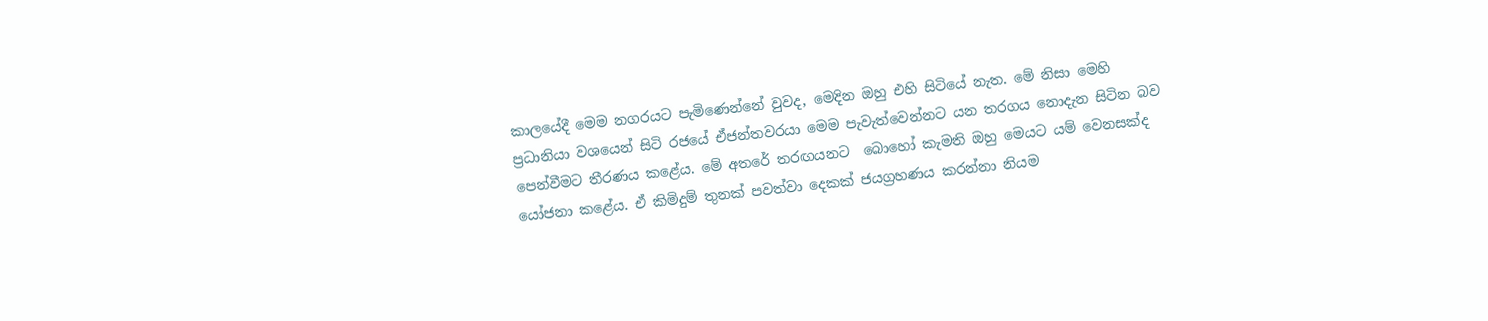කාලයේදී මෙම නගරයට පැමිණෙන්නේ වුවද, මෙදින ඔහු එහි සිටියේ නැත. මේ නිසා මෙහි ප්‍රධානියා වශයෙන් සිටි රජයේ ඒජන්තවරයා මෙම පැවැත්වෙන්නට යන තරගය නොදැන සිටින බව පෙන්වීමට තීරණය කළේය. මේ අතරේ තරඟයනට  බොහෝ කැමති ඔහු මෙයට යම් වෙනසක්ද යෝජනා කළේය. ඒ කිමිදුම් තුනක් පවත්වා දෙකක් ජයග්‍රහණය කරන්නා නියම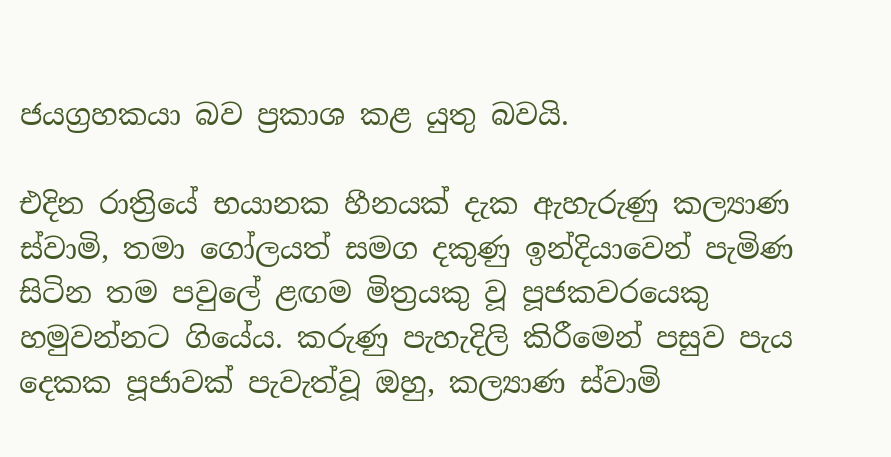ජයග්‍රහකයා බව ප්‍රකාශ කළ යුතු බවයි.

එදින රාත්‍රියේ භයානක හීනයක් දැක ඇහැරුණු කල්‍යාණ ස්වාමි, තමා ගෝලයත් සමග දකුණු ඉන්දියාවෙන් පැමිණ සිටින තම පවුලේ ළඟම මිත්‍රයකු වූ පූජකවරයෙකු හමුවන්නට ගියේය. කරුණු පැහැදිලි කිරීමෙන් පසුව පැය දෙකක පූජාවක් පැවැත්වූ ඔහු, කල්‍යාණ ස්වාමි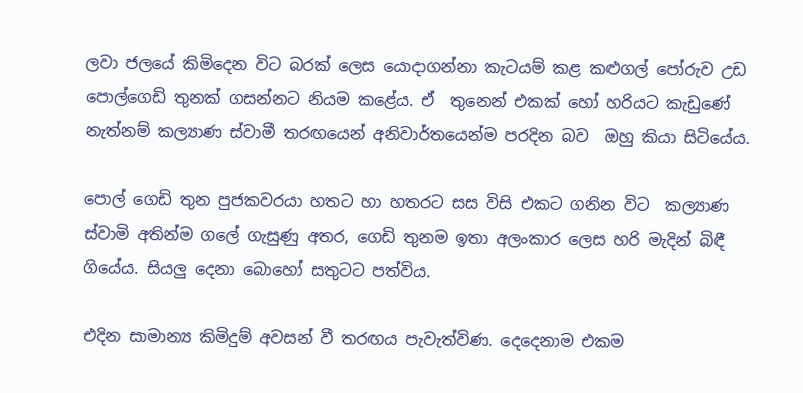ලවා ජලයේ කිමිදෙන විට බරක් ලෙස යොදාගන්නා කැටයම් කළ කළුගල් පෝරුව උඩ පොල්ගෙඩි තුනක් ගසන්නට නියම කළේය. ඒ  තුනෙන් එකක් හෝ හරියට කැඩුණේ නැත්නම් කල්‍යාණ ස්වාමී තරඟයෙන් අනිවාර්තයෙන්ම පරදින බව  ඔහු කියා සිටියේය.

පොල් ගෙඩි තුන පුජකවරයා හතට හා හතරට සස විසි එකට ගනින විට  කල්‍යාණ ස්වාමි අතින්ම ගලේ ගැසුණු අතර, ගෙඩි තුනම ඉතා අලංකාර ලෙස හරි මැදින් බිඳී ගියේය. සියලු දෙනා බොහෝ සතුටට පත්විය.

එදින සාමාන්‍ය කිමිදුම් අවසන් වී තරඟය පැවැත්විණ. දෙදෙනාම එකම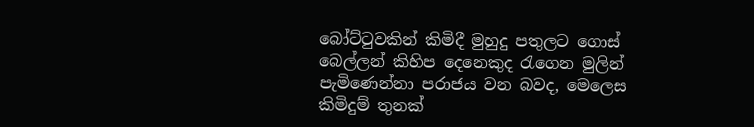බෝට්ටුවකින් කිමිදී මුහුදු පතුලට ගොස් බෙල්ලන් කිහිප දෙනෙකුද රැගෙන මුලින් පැමිණෙන්නා පරාජය වන බවද, මෙලෙස කිමිදුම් තුනක්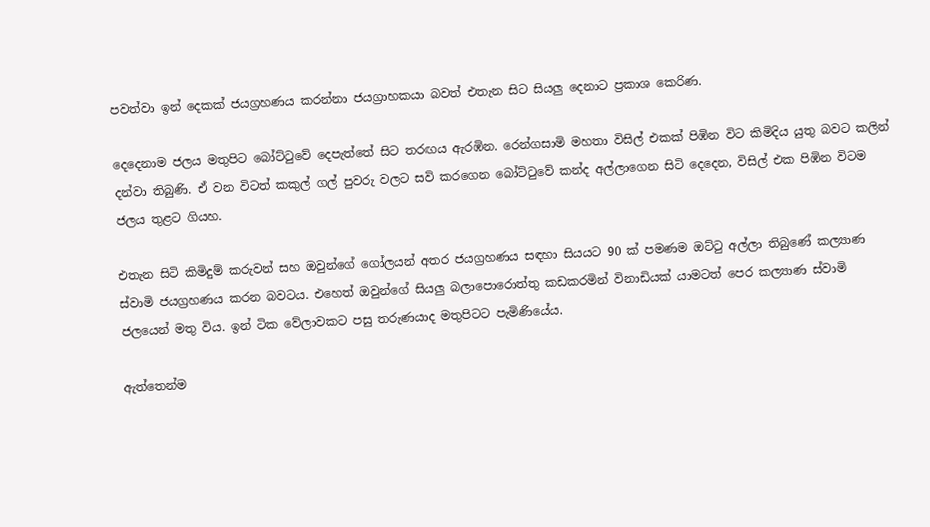පවත්වා ඉන් දෙකක් ජයග්‍රහණය කරන්නා ජයග්‍රාහකයා බවත් එතැන සිට සියලු දෙනාට ප්‍රකාශ කෙරිණ.

දෙදෙනාම ජලය මතුපිට බෝට්ටුවේ දෙපැත්තේ සිට තරඟය ඇරඹින. රෙන්ගසාමි මහතා විසිල් එකක් පිඹින විට කිමිදිය යුතු බවට කලින් දන්වා තිබුණි. ඒ වන විටත් කකුල් ගල් පුවරු වලට සවි කරගෙන බෝට්ටුවේ කන්ද අල්ලාගෙන සිටි දෙදෙන, විසිල් එක පිඹින විටම ජලය තුළට ගියහ.

එතැන සිටි කිමිදුම් කරුවන් සහ ඔවුන්ගේ ගෝලයන් අතර ජයග්‍රහණය සඳහා සියයට 90 ක් පමණම ඔට්ටු අල්ලා තිබුණේ කල්‍යාණ ස්වාමි ජයග්‍රහණය කරන බවටය. එහෙත් ඔවුන්ගේ සියලු බලාපොරොත්තු කඩකරමින් විනාඩියක් යාමටත් පෙර කල්‍යාණ ස්වාමි ජලයෙන් මතු විය. ඉන් ටික වේලාවකට පසු තරුණයාද මතුපිටට පැමිණියේය.

ඇත්තෙන්ම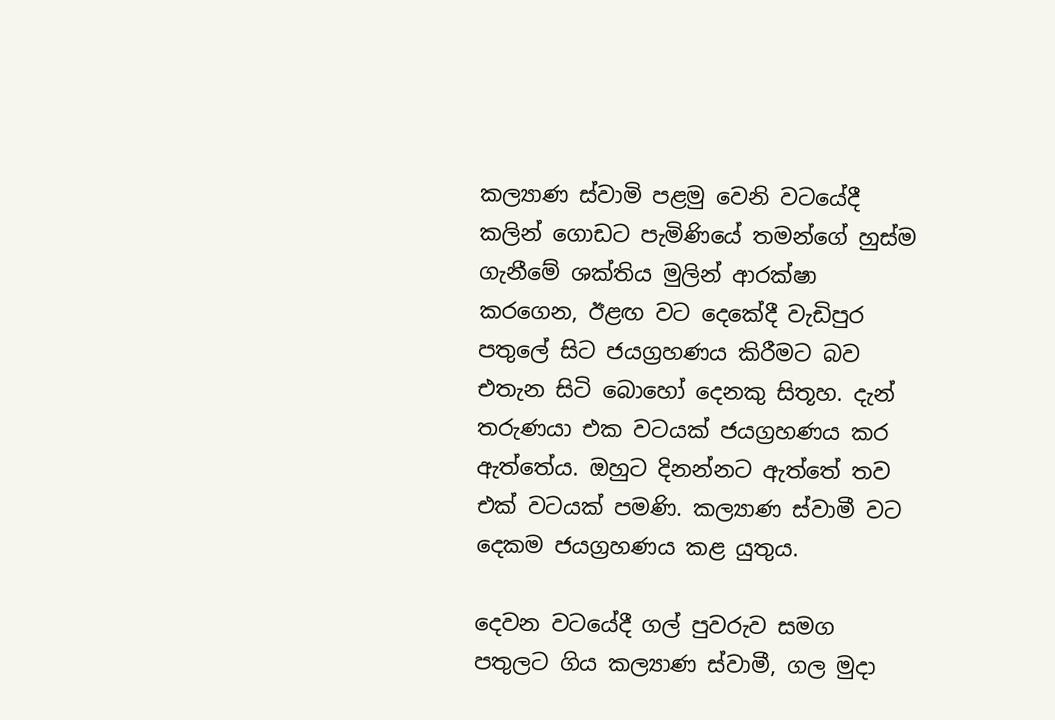කල්‍යාණ ස්වාමි පළමු වෙනි වටයේදී කලින් ගොඩට පැමිණියේ තමන්ගේ හුස්ම ගැනීමේ ශක්තිය මුලින් ආරක්ෂා කරගෙන, ඊළඟ වට දෙකේදී වැඩිපුර පතුලේ සිට ජයග්‍රහණය කිරීමට බව එතැන සිටි බොහෝ දෙනකු සිතූහ. දැන් තරුණයා එක වටයක් ජයග්‍රහණය කර ඇත්තේය. ඔහුට දිනන්නට ඇත්තේ තව එක් වටයක් පමණි. කල්‍යාණ ස්වාමී වට දෙකම ජයග්‍රහණය කළ යුතුය.

දෙවන වටයේදී ගල් පුවරුව සමග පතුලට ගිය කල්‍යාණ ස්වාමී, ගල මුදා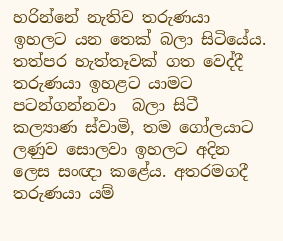හරින්නේ නැතිව තරුණයා ඉහලට යන තෙක් බලා සිටියේය. තත්පර හැත්තෑවක් ගත වෙද්දී තරුණයා ඉහළට යාමට පටන්ගන්නවා  බලා සිටී කල්‍යාණ ස්වාමි, තම ගෝලයාට ලණුව සොලවා ඉහලට අදින ලෙස සංඥා කළේය. අතරමගදී තරුණයා යම්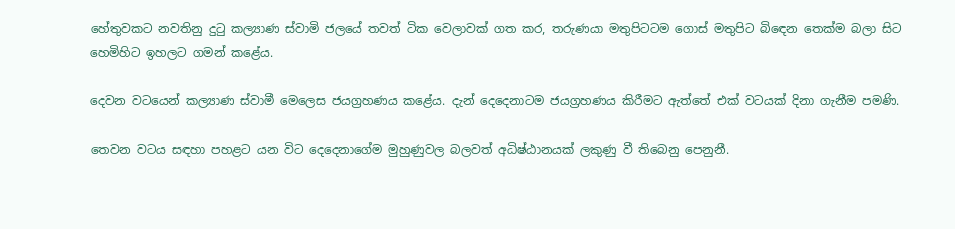හේතුවකට නවතිනු දුටු කල්‍යාණ ස්වාමි ජලයේ තවත් ටික වෙලාවක් ගත කර, තරුණයා මතුපිටටම ගොස් මතුපිට බිඳෙන තෙක්ම බලා සිට හෙමිහිට ඉහලට ගමන් කළේය.

දෙවන වටයෙන් කල්‍යාණ ස්වාමී මෙලෙස ජයග්‍රහණය කළේය. දැන් දෙදෙනාටම ජයග්‍රහණය කිරීමට ඇත්තේ එක් වටයක් දිනා ගැනීම පමණි.

තෙවන වටය සඳහා පහළට යන විට දෙදෙනාගේම මුහුණුවල බලවත් අධිෂ්ඨානයක් ලකුණු වී තිබෙනු පෙනුනී.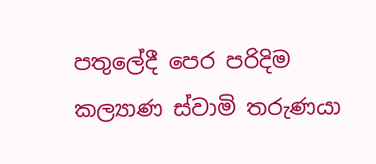පතුලේදී පෙර පරිදිම කල්‍යාණ ස්වාමි තරුණයා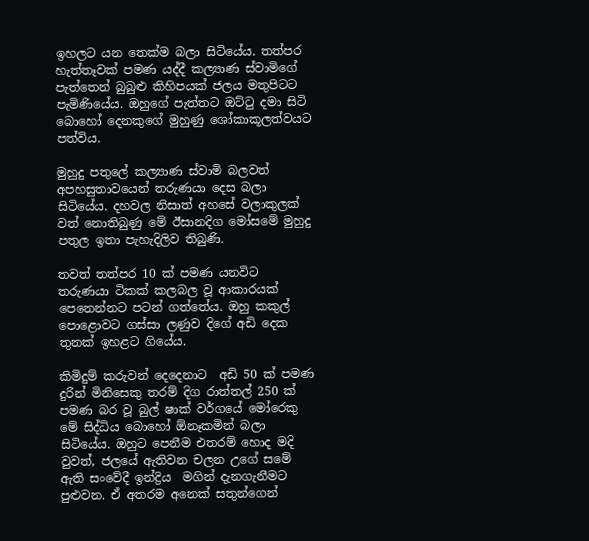ඉහලට යන තෙක්ම බලා සිටියේය. තත්පර හැත්තෑවක් පමණ යද්දී කල්‍යාණ ස්වාමිගේ පැත්තෙන් බුබුළු කිහිපයක් ජලය මතුපිටට පැමිණියේය. ඔහුගේ පැත්තට ඔට්ටු දමා සිටි බොහෝ දෙනකුගේ මුහුණු ශෝකාකූලත්වයට පත්විය.

මුහුදු පතුලේ කල්‍යාණ ස්වාමි බලවත් අපහසුතාවයෙන් තරුණයා දෙස බලා සිටියේය. දහවල නිසාත් අහසේ වලාකුලක් වත් නොතිබුණු මේ ඊසානදිග මෝසමේ මුහුදු පතුල ඉතා පැහැදිලිව තිබුණි.

තවත් තත්පර 10 ක් පමණ යනවිට තරුණයා ටිකක් කලබල වූ ආකාරයක් පෙනෙන්නට පටන් ගත්තේය. ඔහු කකුල් පොළොවට ගස්සා ලණුව දිගේ අඩි දෙක තුනක් ඉහළට ගියේය.

කිමිදුම් කරුවන් දෙදෙනාට  අඩි 50 ක් පමණ දුරින් මිනිසෙකු තරම් දිග රාත්තල් 250 ක් පමණ බර වූ බුල් ෂාක් වර්ගයේ මෝරෙකු මේ සිද්ධිය බොහෝ ඕනෑකමින් බලා සිටියේය. ඔහුට පෙනීම එතරම් හොද මදි වුවත්, ජලයේ ඇතිවන චලන උගේ සමේ  ඇති සංවේදී ඉන්ද්‍රිය  මගින් දැනගැනීමට පුළුවන. ඒ අතරම අනෙක් සතුන්ගෙන්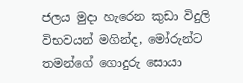ජලය මුදා හැරෙන කුඩා විදුලි විභවයන් මගින්ද, මෝරුන්ට තමන්ගේ ගොදුරු සොයා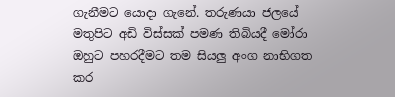ගැනීමට යොදා ගැනේ. තරුණයා ජලයේ මතුපිට අඩි විස්සක් පමණ තිබියදී මෝරා ඔහුට පහරදීමට තම සියලු අංග නාභිගත කර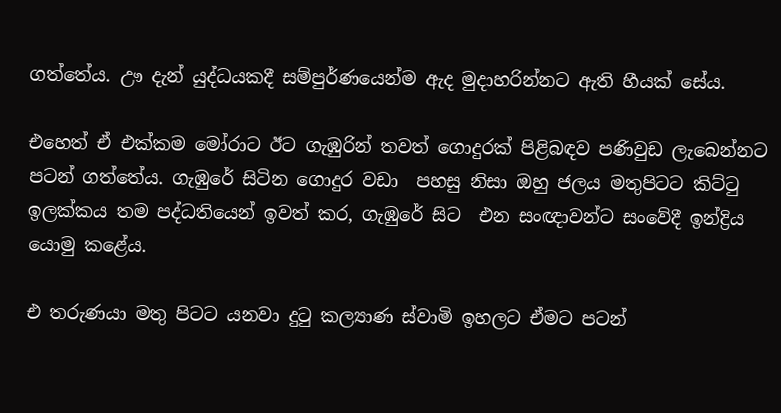ගත්තේය. ඌ දැන් යුද්ධයකදී සම්පුර්ණයෙන්ම ඇද මුදාහරින්නට ඇති හීයක් සේය.

එහෙත් ඒ එක්කම මෝරාට ඊට ගැඹුරින් තවත් ගොදුරක් පිළිබඳව පණිවුඩ ලැබෙන්නට පටන් ගත්තේය. ගැඹුරේ සිටින ගොදුර වඩා  පහසු නිසා ඔහු ජලය මතුපිටට කිට්ටු ඉලක්කය තම පද්ධතියෙන් ඉවත් කර, ගැඹුරේ සිට  එන සංඥාවන්ට සංවේදී ඉන්ද්‍රිය යොමු කළේය.

එ තරුණයා මතු පිටට යනවා දුටු කල්‍යාණ ස්වාමි ඉහලට ඒමට පටන්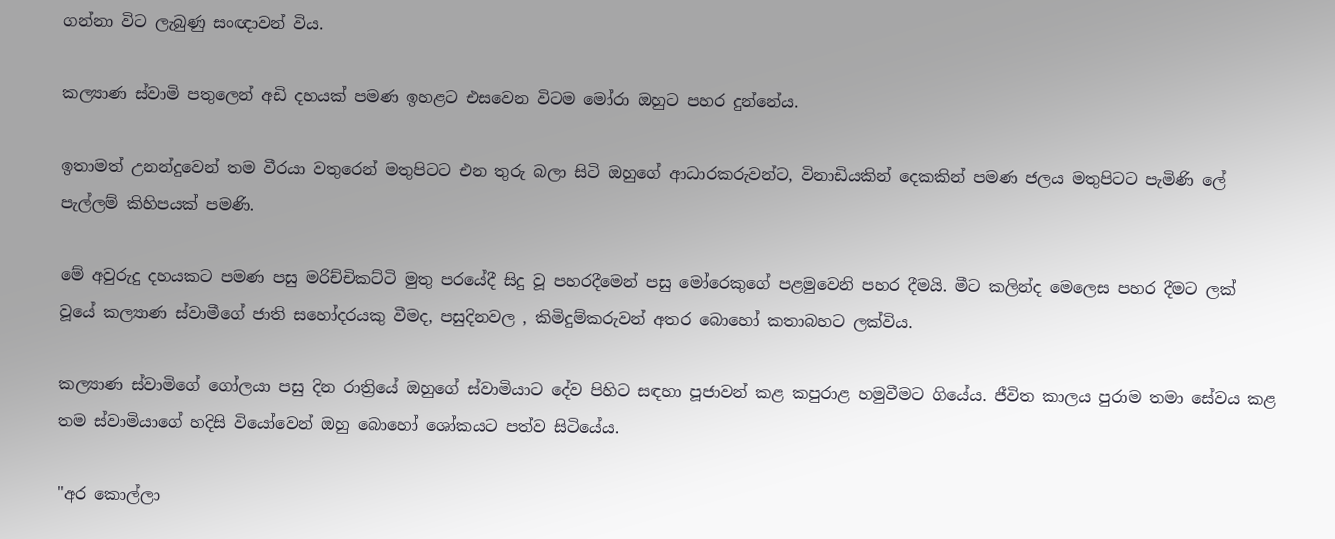ගන්නා විට ලැබුණු සංඥාවන් විය.

කල්‍යාණ ස්වාමි පතුලෙන් අඩි දහයක් පමණ ඉහළට එසවෙන විටම මෝරා ඔහුට පහර දුන්නේය.

ඉතාමත් උනන්දුවෙන් තම වීරයා වතුරෙන් මතුපිටට එන තුරු බලා සිටි ඔහුගේ ආධාරකරුවන්ට, විනාඩියකින් දෙකකින් පමණ ජලය මතුපිටට පැමිණි ලේ පැල්ලම් කිහිපයක් පමණි.

මේ අවුරුදු දහයකට පමණ පසු මරිච්චිකට්ටි මුතු පරයේදී සිදු වූ පහරදීමෙන් පසු මෝරෙකුගේ පළමුවෙනි පහර දීමයි. මීට කලින්ද මෙලෙස පහර දීමට ලක් වූයේ කල්‍යාණ ස්වාමීගේ ජාති සහෝදරයකු වීමද, පසුදිනවල , කිමිදුම්කරුවන් අතර බොහෝ කතාබහට ලක්විය.

කල්‍යාණ ස්වාමිගේ ගෝලයා පසු දින රාත්‍රියේ ඔහුගේ ස්වාමියාට දේව පිහිට සඳහා පූජාවන් කළ කපුරාළ හමුවීමට ගියේය. ජීවිත කාලය පුරාම තමා සේවය කළ තම ස්වාමියාගේ හදිසි වියෝවෙන් ඔහු බොහෝ ශෝකයට පත්ව සිටියේය.

"අර කොල්ලා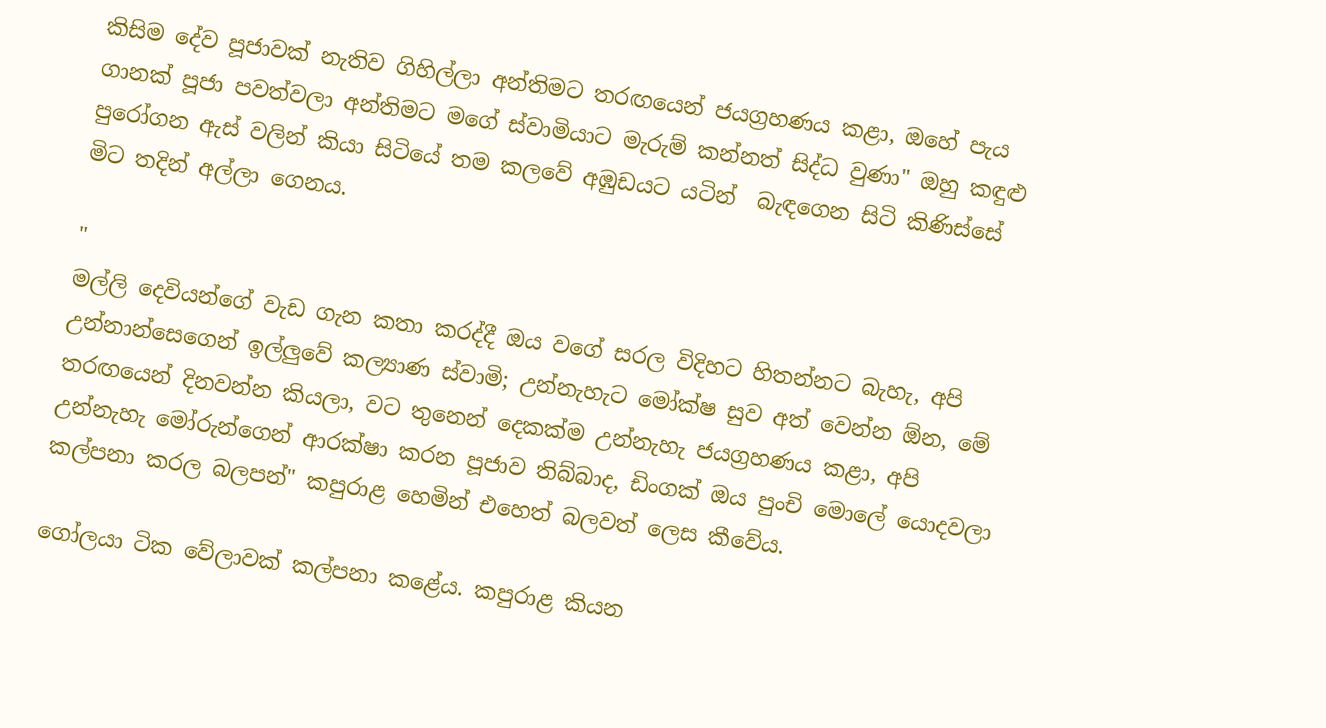කිසිම දේව පූජාවක් නැතිව ගිහිල්ලා අන්තිමට තරඟයෙන් ජයග්‍රහණය කළා, ඔහේ පැය ගානක් පූජා පවත්වලා අන්තිමට මගේ ස්වාමියාට මැරුම් කන්නත් සිද්ධ වුණා" ඔහු කඳුළු පුරෝගන ඇස් වලින් කියා සිටියේ තම කලවේ අඹුඩයට යටින්  බැඳගෙන සිටි කිණිස්සේ මිට තදින් අල්ලා ගෙනය.

"
මල්ලි දෙවියන්ගේ වැඩ ගැන කතා කරද්දී ඔය වගේ සරල විදිහට හිතන්නට බැහැ, අපි උන්නාන්සෙගෙන් ඉල්ලුවේ කල්‍යාණ ස්වාමි; උන්නැහැට මෝක්ෂ සුව අත් වෙන්න ඕන, මේ තරඟයෙන් දිනවන්න කියලා, වට තුනෙන් දෙකක්ම උන්නැහැ ජයග්‍රහණය කළා, අපි උන්නැහැ මෝරුන්ගෙන් ආරක්ෂා කරන පූජාව තිබ්බාද, ඩිංගක් ඔය පුංචි මොලේ යොදවලා කල්පනා කරල බලපන්" කපුරාළ හෙමින් එහෙත් බලවත් ලෙස කීවේය.

ගෝලයා ටික වේලාවක් කල්පනා කළේය. කපුරාළ කියන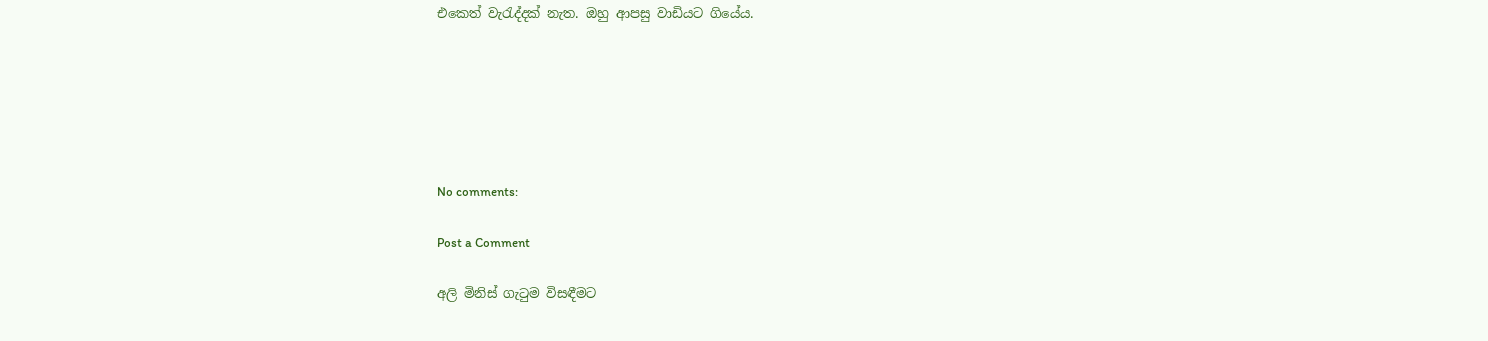එකෙත් වැරැද්දක් නැත. ඔහු ආපසු වාඩියට ගියේය.






No comments:

Post a Comment

අලි මිනිස් ගැටුම විසඳීමට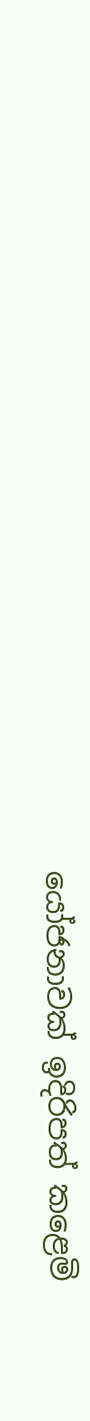යෝජනාවක් ඉදිරිපත් කළෙමි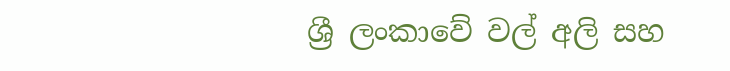ශ්‍රී ලංකාවේ වල් අලි සහ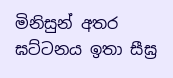මිනිසුන් අතර ඝට්ටනය ඉතා සීඝ්‍ර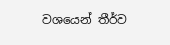වශයෙන් තීර්ව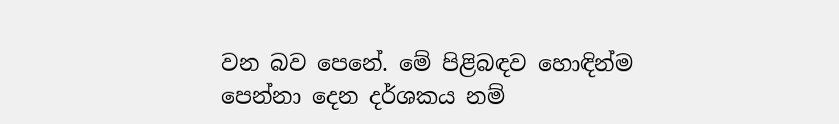වන බව පෙනේ. මේ පිළිබඳව හොඳින්ම පෙන්නා දෙන දර්ශකය නම්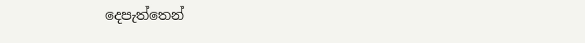දෙපැත්තෙන්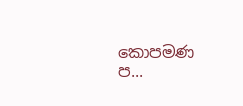කොපමණ ප...